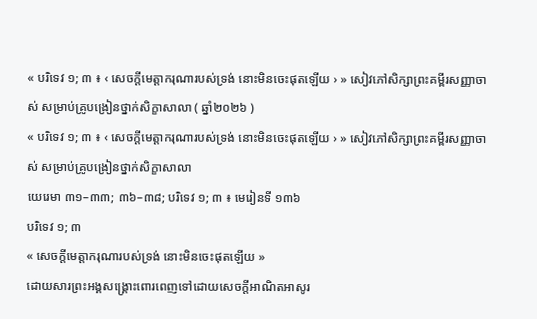« បរិទេវ ១; ៣ ៖ ‹ សេចក្តីមេត្តាករុណារបស់ទ្រង់ នោះមិនចេះផុតឡើយ › » សៀវភៅសិក្សាព្រះគម្ពីរសញ្ញាចាស់ សម្រាប់គ្រូបង្រៀនថ្នាក់សិក្ខាសាលា ( ឆ្នាំ២០២៦ )
« បរិទេវ ១; ៣ ៖ ‹ សេចក្តីមេត្តាករុណារបស់ទ្រង់ នោះមិនចេះផុតឡើយ › » សៀវភៅសិក្សាព្រះគម្ពីរសញ្ញាចាស់ សម្រាប់គ្រូបង្រៀនថ្នាក់សិក្ខាសាលា
យេរេមា ៣១–៣៣; ៣៦–៣៨; បរិទេវ ១; ៣ ៖ មេរៀនទី ១៣៦
បរិទេវ ១; ៣
« សេចក្តីមេត្តាករុណារបស់ទ្រង់ នោះមិនចេះផុតឡើយ »
ដោយសារព្រះអង្គសង្គ្រោះពោរពេញទៅដោយសេចក្ដីអាណិតអាសូរ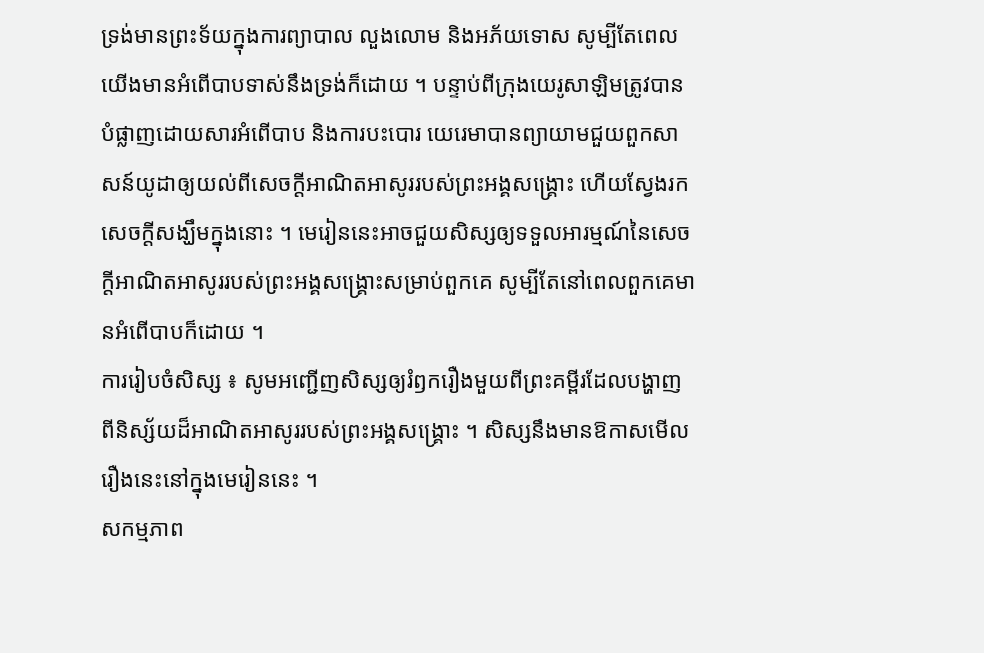ទ្រង់មានព្រះទ័យក្នុងការព្យាបាល លួងលោម និងអភ័យទោស សូម្បីតែពេលយើងមានអំពើបាបទាស់នឹងទ្រង់ក៏ដោយ ។ បន្ទាប់ពីក្រុងយេរូសាឡិមត្រូវបានបំផ្លាញដោយសារអំពើបាប និងការបះបោរ យេរេមាបានព្យាយាមជួយពួកសាសន៍យូដាឲ្យយល់ពីសេចក្ដីអាណិតអាសូររបស់ព្រះអង្គសង្គ្រោះ ហើយស្វែងរកសេចក្ដីសង្ឃឹមក្នុងនោះ ។ មេរៀននេះអាចជួយសិស្សឲ្យទទួលអារម្មណ៍នៃសេចក្តីអាណិតអាសូររបស់ព្រះអង្គសង្គ្រោះសម្រាប់ពួកគេ សូម្បីតែនៅពេលពួកគេមានអំពើបាបក៏ដោយ ។
ការរៀបចំសិស្ស ៖ សូមអញ្ជើញសិស្សឲ្យរំឭករឿងមួយពីព្រះគម្ពីរដែលបង្ហាញពីនិស្ស័យដ៏អាណិតអាសូររបស់ព្រះអង្គសង្គ្រោះ ។ សិស្សនឹងមានឱកាសមើលរឿងនេះនៅក្នុងមេរៀននេះ ។
សកម្មភាព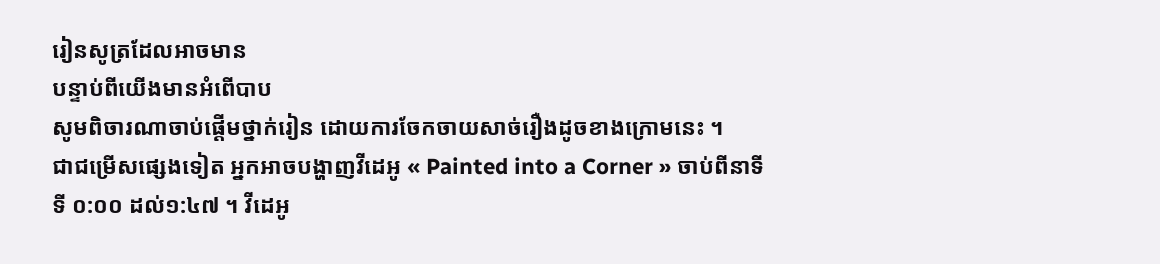រៀនសូត្រដែលអាចមាន
បន្ទាប់ពីយើងមានអំពើបាប
សូមពិចារណាចាប់ផ្តើមថ្នាក់រៀន ដោយការចែកចាយសាច់រឿងដូចខាងក្រោមនេះ ។
ជាជម្រើសផ្សេងទៀត អ្នកអាចបង្ហាញវីដេអូ « Painted into a Corner » ចាប់ពីនាទីទី ០:០០ ដល់១:៤៧ ។ វីដេអូ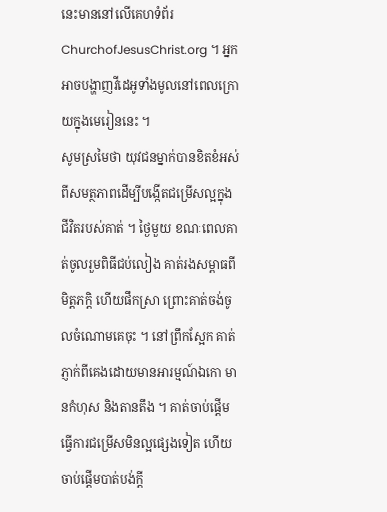នេះមាននៅលើគេហទំព័រ ChurchofJesusChrist.org ។ អ្នកអាចបង្ហាញវីដេអូទាំងមូលនៅពេលក្រោយក្នុងមេរៀននេះ ។
សូមស្រមៃថា យុវជនម្នាក់បានខិតខំអស់ពីសមត្ថភាពដើម្បីបង្កើតជម្រើសល្អក្នុងជីវិតរបស់គាត់ ។ ថ្ងៃមួយ ខណៈពេលគាត់ចូលរួមពិធីជប់លៀង គាត់រងសម្ពាធពីមិត្តភក្តិ ហើយផឹកស្រា ព្រោះគាត់ចង់ចូលចំណោមគេចុះ ។ នៅព្រឹកស្អែក គាត់ភ្ញាក់ពីគេងដោយមានអារម្មណ៍ឯកោ មានកំហុស និងតានតឹង ។ គាត់ចាប់ផ្តើមធ្វើការជម្រើសមិនល្អផ្សេងទៀត ហើយចាប់ផ្តើមបាត់បង់ក្តី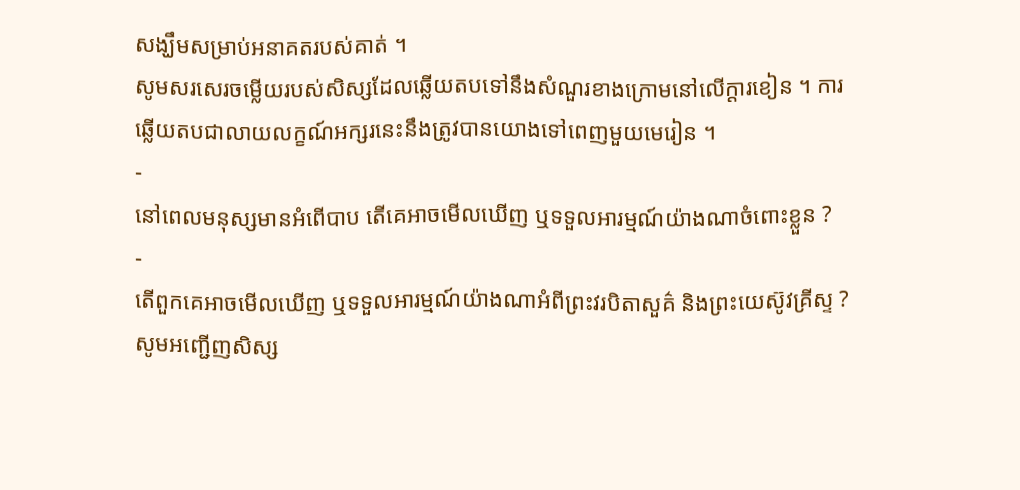សង្ឃឹមសម្រាប់អនាគតរបស់គាត់ ។
សូមសរសេរចម្លើយរបស់សិស្សដែលឆ្លើយតបទៅនឹងសំណួរខាងក្រោមនៅលើក្តារខៀន ។ ការឆ្លើយតបជាលាយលក្ខណ៍អក្សរនេះនឹងត្រូវបានយោងទៅពេញមួយមេរៀន ។
-
នៅពេលមនុស្សមានអំពើបាប តើគេអាចមើលឃើញ ឬទទួលអារម្មណ៍យ៉ាងណាចំពោះខ្លួន ?
-
តើពួកគេអាចមើលឃើញ ឬទទួលអារម្មណ៍យ៉ាងណាអំពីព្រះវរបិតាសួគ៌ និងព្រះយេស៊ូវគ្រីស្ទ ?
សូមអញ្ជើញសិស្ស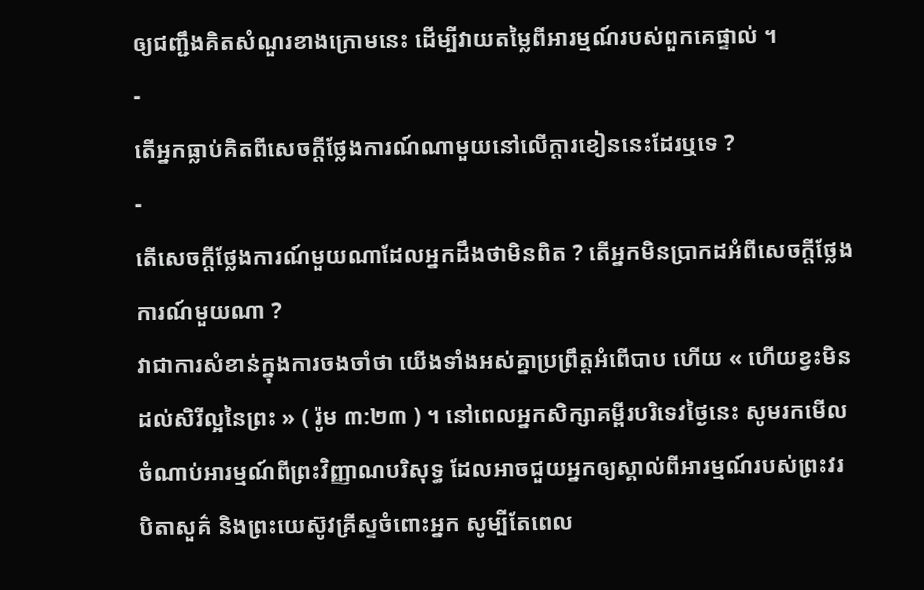ឲ្យជញ្ជឹងគិតសំណួរខាងក្រោមនេះ ដើម្បីវាយតម្លៃពីអារម្មណ៍របស់ពួកគេផ្ទាល់ ។
-
តើអ្នកធ្លាប់គិតពីសេចក្តីថ្លែងការណ៍ណាមួយនៅលើក្ដារខៀននេះដែរឬទេ ?
-
តើសេចក្តីថ្លែងការណ៍មួយណាដែលអ្នកដឹងថាមិនពិត ? តើអ្នកមិនប្រាកដអំពីសេចក្តីថ្លែងការណ៍មួយណា ?
វាជាការសំខាន់ក្នុងការចងចាំថា យើងទាំងអស់គ្នាប្រព្រឹត្តអំពើបាប ហើយ « ហើយខ្វះមិនដល់សិរីល្អនៃព្រះ » ( រ៉ូម ៣:២៣ ) ។ នៅពេលអ្នកសិក្សាគម្ពីរបរិទេវថ្ងៃនេះ សូមរកមើលចំណាប់អារម្មណ៍ពីព្រះវិញ្ញាណបរិសុទ្ធ ដែលអាចជួយអ្នកឲ្យស្គាល់ពីអារម្មណ៍របស់ព្រះវរបិតាសួគ៌ និងព្រះយេស៊ូវគ្រីស្ទចំពោះអ្នក សូម្បីតែពេល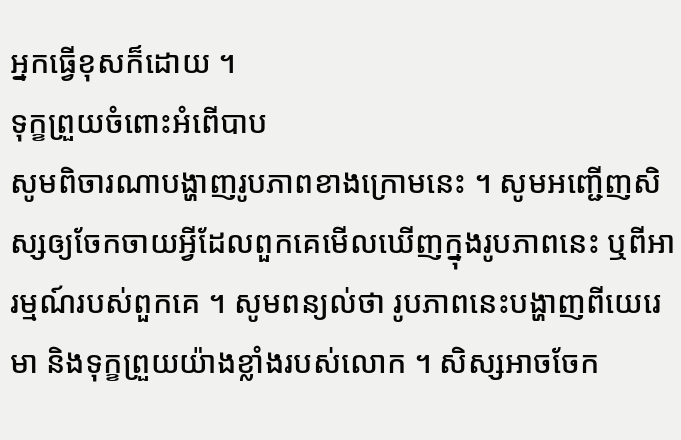អ្នកធ្វើខុសក៏ដោយ ។
ទុក្ខព្រួយចំពោះអំពើបាប
សូមពិចារណាបង្ហាញរូបភាពខាងក្រោមនេះ ។ សូមអញ្ជើញសិស្សឲ្យចែកចាយអ្វីដែលពួកគេមើលឃើញក្នុងរូបភាពនេះ ឬពីអារម្មណ៍របស់ពួកគេ ។ សូមពន្យល់ថា រូបភាពនេះបង្ហាញពីយេរេមា និងទុក្ខព្រួយយ៉ាងខ្លាំងរបស់លោក ។ សិស្សអាចចែក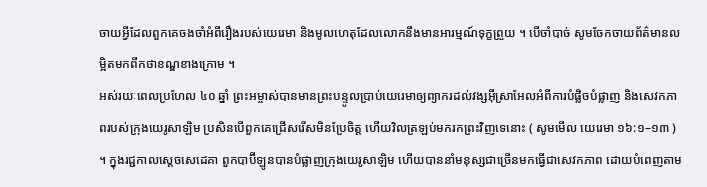ចាយអ្វីដែលពួកគេចងចាំអំពីរឿងរបស់យេរេមា និងមូលហេតុដែលលោកនឹងមានអារម្មណ៍ទុក្ខព្រួយ ។ បើចាំបាច់ សូមចែកចាយព័ត៌មានលម្អិតមកពីកថាខណ្ឌខាងក្រោម ។
អស់រយៈពេលប្រហែល ៤០ ឆ្នាំ ព្រះអម្ចាស់បានមានព្រះបន្ទូលប្រាប់យេរេមាឲ្យព្យាករដល់វង្សអ៊ីស្រាអែលអំពីការបំផ្លិចបំផ្លាញ និងសេវកភាពរបស់ក្រុងយេរូសាឡិម ប្រសិនបើពួកគេជ្រើសរើសមិនប្រែចិត្ត ហើយវិលត្រឡប់មករកព្រះវិញទេនោះ ( សូមមើល យេរេមា ១៦:១–១៣ ) ។ ក្នុងរជ្ជកាលស្តេចសេដេគា ពួកបាប៊ីឡូនបានបំផ្លាញក្រុងយេរូសាឡិម ហើយបាននាំមនុស្សជាច្រើនមកធ្វើជាសេវកភាព ដោយបំពេញតាម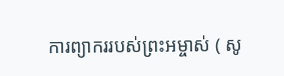ការព្យាកររបស់ព្រះអម្ចាស់ ( សូ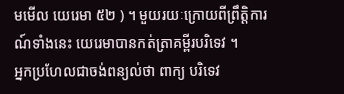មមើល យេរេមា ៥២ ) ។ មួយរយៈក្រោយពីព្រឹត្តិការណ៍ទាំងនេះ យេរេមាបានកត់ត្រាគម្ពីរបរិទេវ ។
អ្នកប្រហែលជាចង់ពន្យល់ថា ពាក្យ បរិទេវ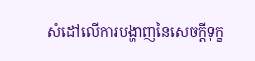សំដៅលើការបង្ហាញនៃសេចក្តីទុក្ខ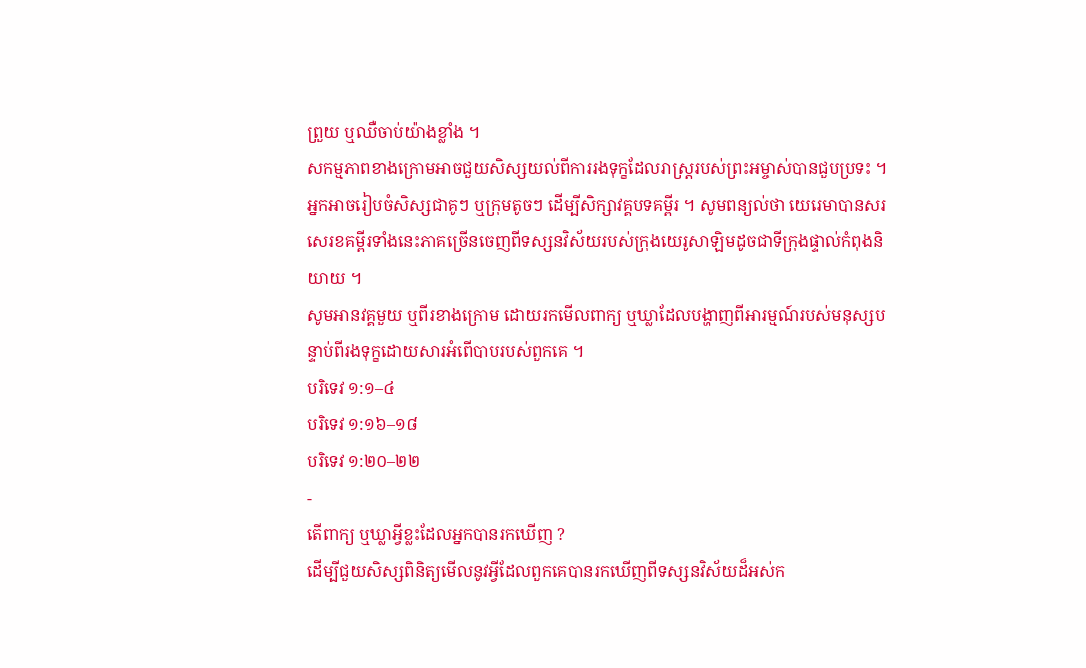ព្រួយ ឬឈឺចាប់យ៉ាងខ្លាំង ។
សកម្មភាពខាងក្រោមអាចជួយសិស្សយល់ពីការរងទុក្ខដែលរាស្ដ្ររបស់ព្រះអម្ចាស់បានជួបប្រទះ ។ អ្នកអាចរៀបចំសិស្សជាគូៗ ឬក្រុមតូចៗ ដើម្បីសិក្សាវគ្គបទគម្ពីរ ។ សូមពន្យល់ថា យេរេមាបានសរសេរខគម្ពីរទាំងនេះភាគច្រើនចេញពីទស្សនវិស័យរបស់ក្រុងយេរូសាឡិមដូចជាទីក្រុងផ្ទាល់កំពុងនិយាយ ។
សូមអានវគ្គមួយ ឬពីរខាងក្រោម ដោយរកមើលពាក្យ ឬឃ្លាដែលបង្ហាញពីអារម្មណ៍របស់មនុស្សបន្ទាប់ពីរងទុក្ខដោយសារអំពើបាបរបស់ពួកគេ ។
បរិទេវ ១:១–៤
បរិទេវ ១:១៦–១៨
បរិទេវ ១:២០–២២
-
តើពាក្យ ឬឃ្លាអ្វីខ្លះដែលអ្នកបានរកឃើញ ?
ដើម្បីជួយសិស្សពិនិត្យមើលនូវអ្វីដែលពួកគេបានរកឃើញពីទស្សនវិស័យដ៏អស់ក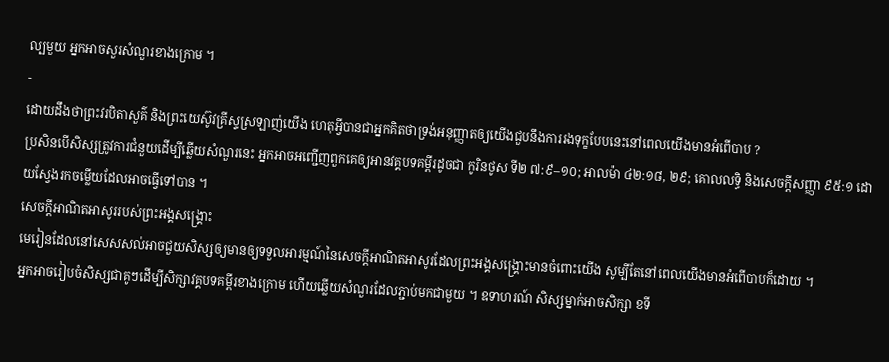ល្បមួយ អ្នកអាចសួរសំណួរខាងក្រោម ។
-
ដោយដឹងថាព្រះវរបិតាសួគ៌ និងព្រះយេស៊ូវគ្រីស្ទស្រឡាញ់យើង ហេតុអ្វីបានជាអ្នកគិតថាទ្រង់អនុញ្ញាតឲ្យយើងជួបនឹងការរងទុក្ខបែបនេះនៅពេលយើងមានអំពើបាប ?
ប្រសិនបើសិស្សត្រូវការជំនួយដើម្បីឆ្លើយសំណួរនេះ អ្នកអាចអញ្ជើញពួកគេឲ្យអានវគ្គបទគម្ពីរដូចជា កូរិនថូស ទី២ ៧:៩–១០; អាលម៉ា ៤២:១៨, ២៩; គោលលទ្ធិ និងសេចក្ដីសញ្ញា ៩៥:១ ដោយស្វែងរកចម្លើយដែលអាចធ្វើទៅបាន ។
សេចក្តីអាណិតអាសូររបស់ព្រះអង្គសង្គ្រោះ
មេរៀនដែលនៅសេសសល់អាចជួយសិស្សឲ្យមានឲ្យទទួលអារម្មណ៍នៃសេចក្តីអាណិតអាសូរដែលព្រះអង្គសង្គ្រោះមានចំពោះយើង សូម្បីតែនៅពេលយើងមានអំពើបាបក៏ដោយ ។
អ្នកអាចរៀបចំសិស្សជាគូៗដើម្បីសិក្សាវគ្គបទគម្ពីរខាងក្រោម ហើយឆ្លើយសំណួរដែលភ្ជាប់មកជាមួយ ។ ឧទាហរណ៍ សិស្សម្នាក់អាចសិក្សា ខទី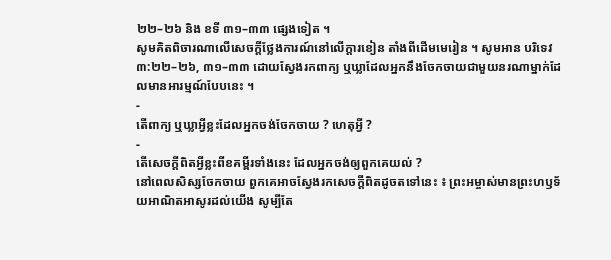២២–២៦ និង ខទី ៣១–៣៣ ផ្សេងទៀត ។
សូមគិតពិចារណាលើសេចក្ដីថ្លែងការណ៍នៅលើក្ដារខៀន តាំងពីដើមមេរៀន ។ សូមអាន បរិទេវ ៣:២២–២៦, ៣១–៣៣ ដោយស្វែងរកពាក្យ ឬឃ្លាដែលអ្នកនឹងចែកចាយជាមួយនរណាម្នាក់ដែលមានអារម្មណ៍បែបនេះ ។
-
តើពាក្យ ឬឃ្លាអ្វីខ្លះដែលអ្នកចង់ចែកចាយ ? ហេតុអ្វី ?
-
តើសេចក្ដីពិតអ្វីខ្លះពីខគម្ពីរទាំងនេះ ដែលអ្នកចង់ឲ្យពួកគេយល់ ?
នៅពេលសិស្សចែកចាយ ពួកគេអាចស្វែងរកសេចក្តីពិតដូចតទៅនេះ ៖ ព្រះអម្ចាស់មានព្រះហឫទ័យអាណិតអាសូរដល់យើង សូម្បីតែ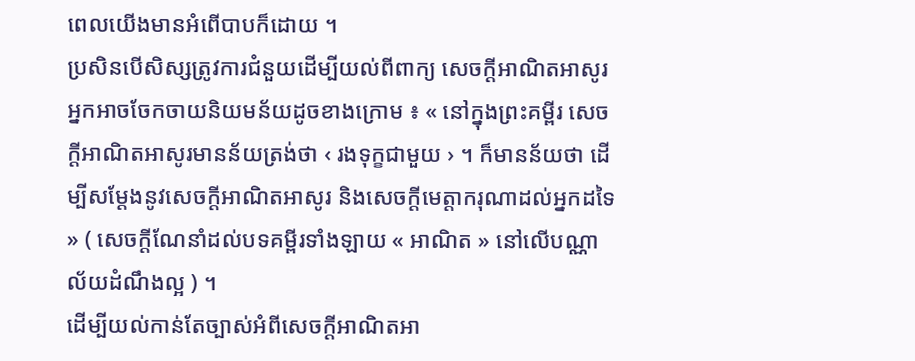ពេលយើងមានអំពើបាបក៏ដោយ ។
ប្រសិនបើសិស្សត្រូវការជំនួយដើម្បីយល់ពីពាក្យ សេចក្ដីអាណិតអាសូរ អ្នកអាចចែកចាយនិយមន័យដូចខាងក្រោម ៖ « នៅក្នុងព្រះគម្ពីរ សេចក្ដីអាណិតអាសូរមានន័យត្រង់ថា ‹ រងទុក្ខជាមួយ › ។ ក៏មានន័យថា ដើម្បីសម្ដែងនូវសេចក្ដីអាណិតអាសូរ និងសេចក្ដីមេត្តាករុណាដល់អ្នកដទៃ » ( សេចក្តីណែនាំដល់បទគម្ពីរទាំងឡាយ « អាណិត » នៅលើបណ្ណាល័យដំណឹងល្អ ) ។
ដើម្បីយល់កាន់តែច្បាស់អំពីសេចក្ដីអាណិតអា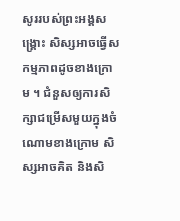សូររបស់ព្រះអង្គសង្គ្រោះ សិស្សអាចធ្វើសកម្មភាពដូចខាងក្រោម ។ ជំនួសឲ្យការសិក្សាជម្រើសមួយក្នុងចំណោមខាងក្រោម សិស្សអាចគិត និងសិ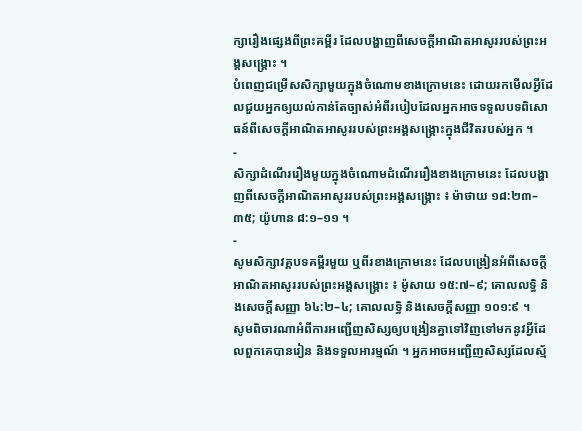ក្សារឿងផ្សេងពីព្រះគម្ពីរ ដែលបង្ហាញពីសេចក្ដីអាណិតអាសូររបស់ព្រះអង្គសង្គ្រោះ ។
បំពេញជម្រើសសិក្សាមួយក្នុងចំណោមខាងក្រោមនេះ ដោយរកមើលអ្វីដែលជួយអ្នកឲ្យយល់កាន់តែច្បាស់អំពីរបៀបដែលអ្នកអាចទទួលបទពិសោធន៍ពីសេចក្ដីអាណិតអាសូររបស់ព្រះអង្គសង្គ្រោះក្នុងជីវិតរបស់អ្នក ។
-
សិក្សាដំណើររឿងមួយក្នុងចំណោមដំណើររឿងខាងក្រោមនេះ ដែលបង្ហាញពីសេចក្ដីអាណិតអាសូររបស់ព្រះអង្គសង្គ្រោះ ៖ ម៉ាថាយ ១៨:២៣–៣៥; យ៉ូហាន ៨:១–១១ ។
-
សូមសិក្សាវគ្គបទគម្ពីរមួយ ឬពីរខាងក្រោមនេះ ដែលបង្រៀនអំពីសេចក្ដីអាណិតអាសូររបស់ព្រះអង្គសង្គ្រោះ ៖ ម៉ូសាយ ១៥:៧–៩; គោលលទ្ធិ និងសេចក្ដីសញ្ញា ៦៤:២–៤; គោលលទ្ធិ និងសេចក្ដីសញ្ញា ១០១:៩ ។
សូមពិចារណាអំពីការអញ្ជើញសិស្សឲ្យបង្រៀនគ្នាទៅវិញទៅមកនូវអ្វីដែលពួកគេបានរៀន និងទទួលអារម្មណ៍ ។ អ្នកអាចអញ្ជើញសិស្សដែលស្ម័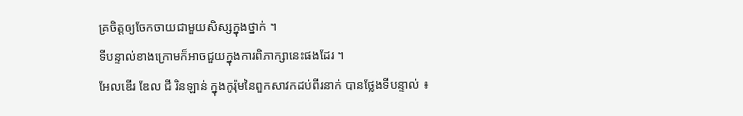គ្រចិត្តឲ្យចែកចាយជាមួយសិស្សក្នុងថ្នាក់ ។
ទីបន្ទាល់ខាងក្រោមក៏អាចជួយក្នុងការពិភាក្សានេះផងដែរ ។
អែលឌើរ ឌែល ជី រិនឡាន់ ក្នុងកូរ៉ុមនៃពួកសាវកដប់ពីរនាក់ បានថ្លែងទីបន្ទាល់ ៖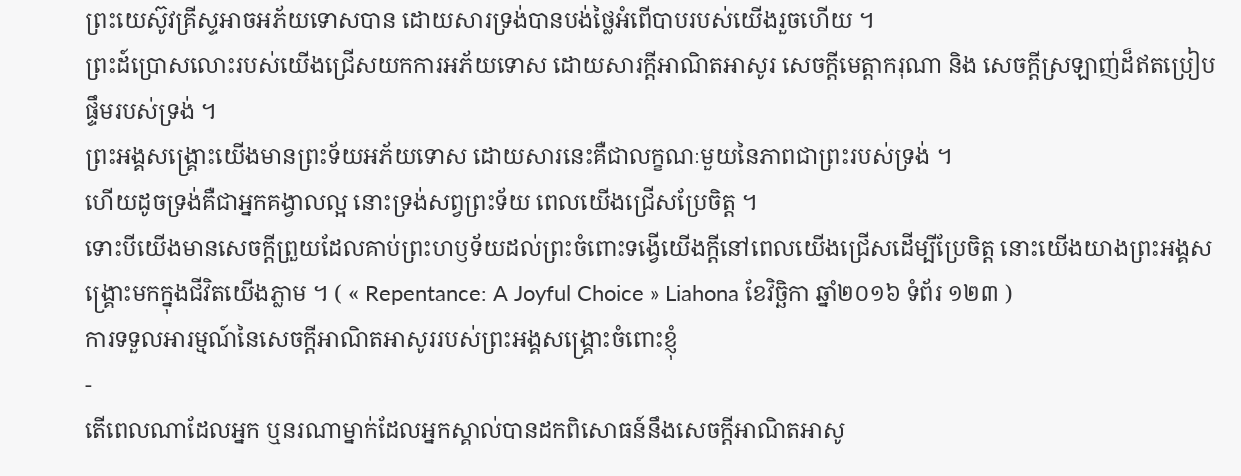ព្រះយេស៊ូវគ្រីស្ទអាចអភ័យទោសបាន ដោយសារទ្រង់បានបង់ថ្លៃអំពើបាបរបស់យើងរួចហើយ ។
ព្រះដ៍ប្រោសលោះរបស់យើងជ្រើសយកការអភ័យទោស ដោយសារក្តីអាណិតអាសូរ សេចក្តីមេត្តាករុណា និង សេចក្តីស្រឡាញ់ដ៏ឥតប្រៀបផ្ទឹមរបស់ទ្រង់ ។
ព្រះអង្គសង្គ្រោះយើងមានព្រះទ័យអភ័យទោស ដោយសារនេះគឺជាលក្ខណៈមួយនៃភាពជាព្រះរបស់ទ្រង់ ។
ហើយដូចទ្រង់គឺជាអ្នកគង្វាលល្អ នោះទ្រង់សព្វព្រះទ័យ ពេលយើងជ្រើសប្រែចិត្ត ។
ទោះបីយើងមានសេចក្តីព្រួយដែលគាប់ព្រះហឫទ័យដល់ព្រះចំពោះទង្វើយើងក្តីនៅពេលយើងជ្រើសដើម្បីប្រែចិត្ត នោះយើងយាងព្រះអង្គសង្គ្រោះមកក្នុងជីវិតយើងភ្លាម ។ ( « Repentance: A Joyful Choice » Liahona ខែវិច្ឆិកា ឆ្នាំ២០១៦ ទំព័រ ១២៣ )
ការទទួលអារម្មណ៍នៃសេចក្ដីអាណិតអាសូររបស់ព្រះអង្គសង្គ្រោះចំពោះខ្ញុំ
-
តើពេលណាដែលអ្នក ឬនរណាម្នាក់ដែលអ្នកស្គាល់បានដកពិសោធន៍នឹងសេចក្ដីអាណិតអាសូ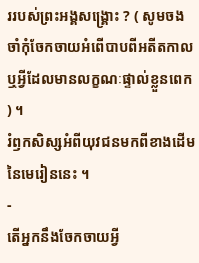ររបស់ព្រះអង្គសង្គ្រោះ ? ( សូមចងចាំកុំចែកចាយអំពើបាបពីអតីតកាល ឬអ្វីដែលមានលក្ខណៈផ្ទាល់ខ្លួនពេក ) ។
រំឭកសិស្សអំពីយុវជនមកពីខាងដើមនៃមេរៀននេះ ។
-
តើអ្នកនឹងចែកចាយអ្វី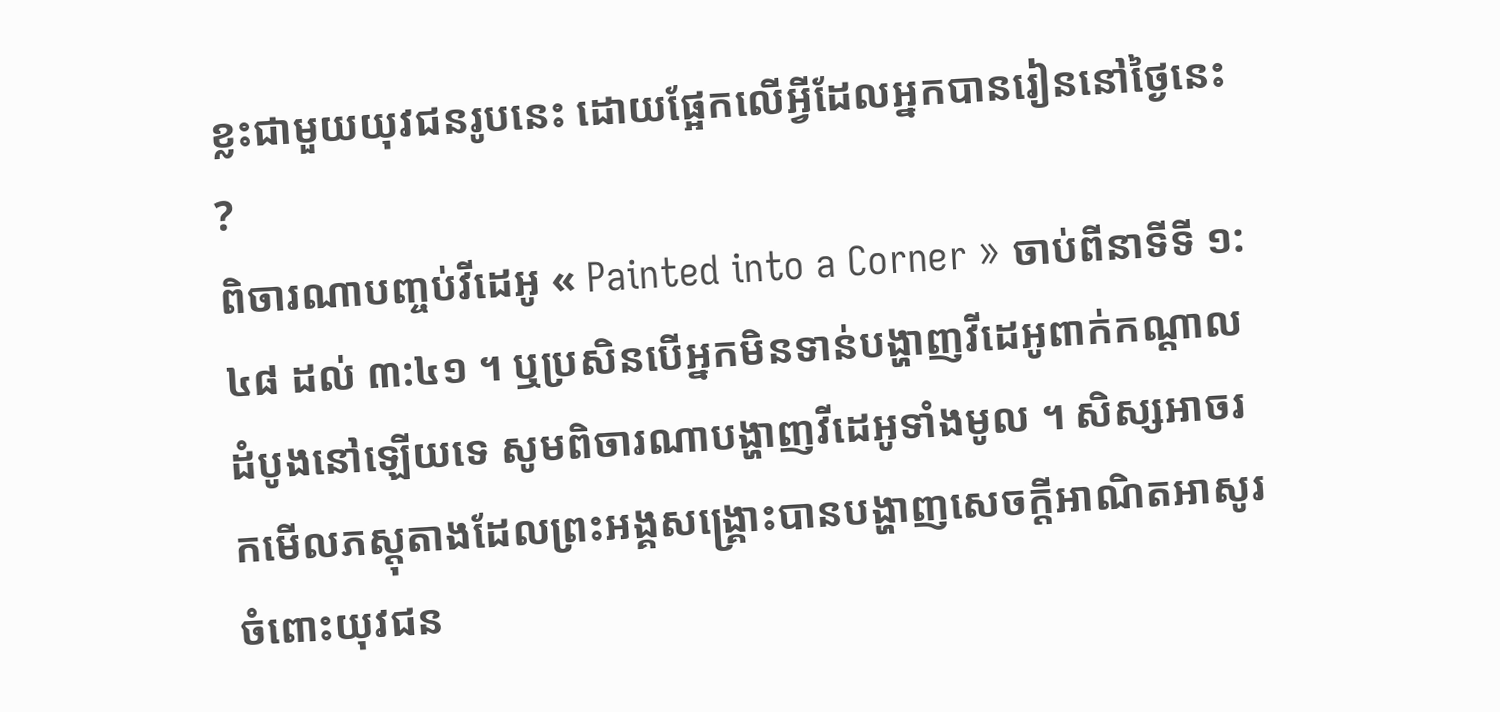ខ្លះជាមួយយុវជនរូបនេះ ដោយផ្អែកលើអ្វីដែលអ្នកបានរៀននៅថ្ងៃនេះ ?
ពិចារណាបញ្ចប់វីដេអូ « Painted into a Corner » ចាប់ពីនាទីទី ១:៤៨ ដល់ ៣:៤១ ។ ឬប្រសិនបើអ្នកមិនទាន់បង្ហាញវីដេអូពាក់កណ្តាលដំបូងនៅឡើយទេ សូមពិចារណាបង្ហាញវីដេអូទាំងមូល ។ សិស្សអាចរកមើលភស្តុតាងដែលព្រះអង្គសង្គ្រោះបានបង្ហាញសេចក្ដីអាណិតអាសូរចំពោះយុវជន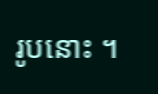រូបនោះ ។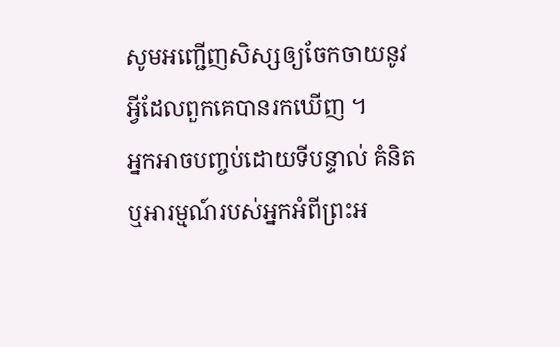សូមអញ្ជើញសិស្សឲ្យចែកចាយនូវអ្វីដែលពួកគេបានរកឃើញ ។
អ្នកអាចបញ្ចប់ដោយទីបន្ទាល់ គំនិត ឬអារម្មណ៍របស់អ្នកអំពីព្រះអ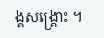ង្គសង្គ្រោះ ។